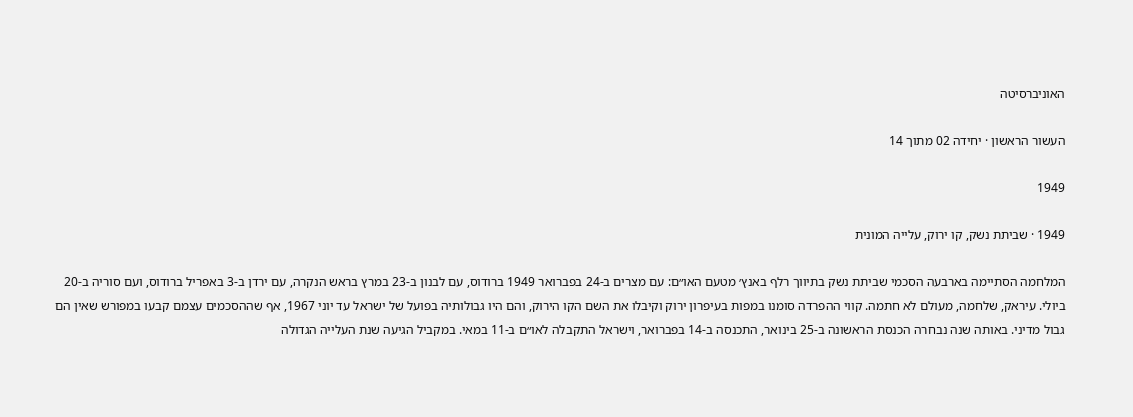האוניברסיטה

העשור הראשון · יחידה 02 מתוך 14

1949

1949 · שביתת נשק, קו ירוק, עלייה המונית

המלחמה הסתיימה בארבעה הסכמי שביתת נשק בתיווך רלף באנץ׳ מטעם האו״ם: עם מצרים ב-24 בפברואר 1949 ברודוס, עם לבנון ב-23 במרץ בראש הנקרה, עם ירדן ב-3 באפריל ברודוס, ועם סוריה ב-20 ביולי. עיראק, שלחמה, מעולם לא חתמה. קווי ההפרדה סומנו במפות בעיפרון ירוק וקיבלו את השם הקו הירוק, והם היו גבולותיה בפועל של ישראל עד יוני 1967, אף שההסכמים עצמם קבעו במפורש שאין הם גבול מדיני. באותה שנה נבחרה הכנסת הראשונה ב-25 בינואר, התכנסה ב-14 בפברואר, וישראל התקבלה לאו״ם ב-11 במאי. במקביל הגיעה שנת העלייה הגדולה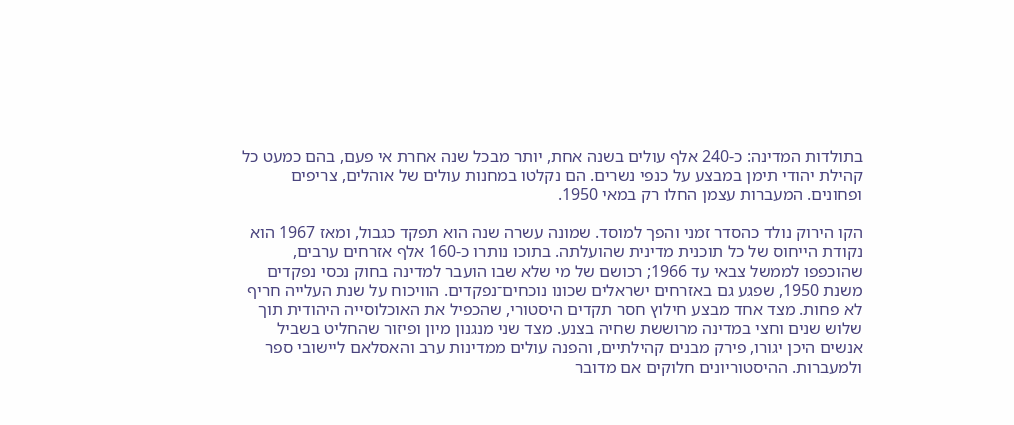בתולדות המדינה: כ-240 אלף עולים בשנה אחת, יותר מבכל שנה אחרת אי פעם, בהם כמעט כל קהילת יהודי תימן במבצע על כנפי נשרים. הם נקלטו במחנות עולים של אוהלים, צריפים ופחונים. המעברות עצמן החלו רק במאי 1950.

הקו הירוק נולד כהסדר זמני והפך למוסד. שמונה עשרה שנה הוא תפקד כגבול, ומאז 1967 הוא נקודת הייחוס של כל תוכנית מדינית שהועלתה. בתוכו נותרו כ-160 אלף אזרחים ערבים, שהוכפפו לממשל צבאי עד 1966; רכושם של מי שלא שבו הועבר למדינה בחוק נכסי נפקדים משנת 1950, שפגע גם באזרחים ישראלים שכונו נוכחים־נפקדים. הוויכוח על שנת העלייה חריף לא פחות. מצד אחד מבצע חילוץ חסר תקדים היסטורי, שהכפיל את האוכלוסייה היהודית תוך שלוש שנים וחצי במדינה מרוששת שחיה בצנע. מצד שני מנגנון מיון ופיזור שהחליט בשביל אנשים היכן יגורו, פירק מבנים קהילתיים, והפנה עולים ממדינות ערב והאסלאם ליישובי ספר ולמעברות. ההיסטוריונים חלוקים אם מדובר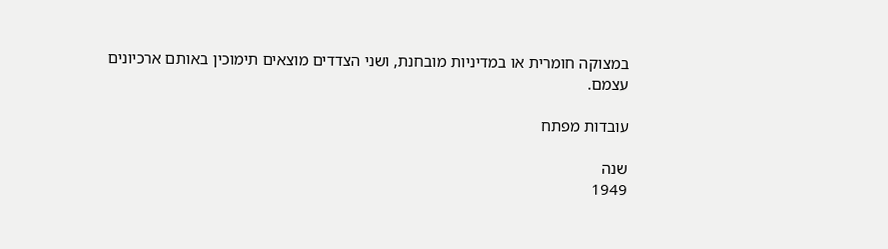במצוקה חומרית או במדיניות מובחנת, ושני הצדדים מוצאים תימוכין באותם ארכיונים עצמם.

עובדות מפתח

שנה
1949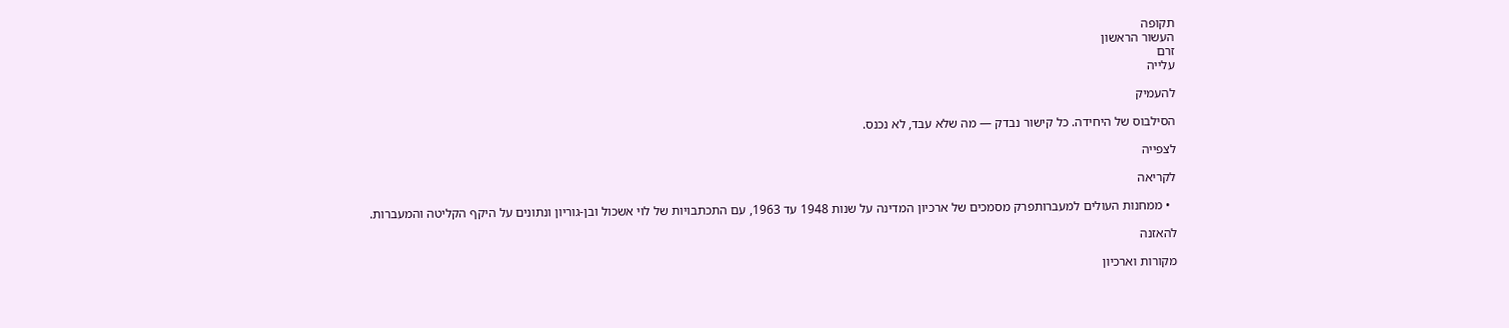תקופה
העשור הראשון
זרם
עלייה

להעמיק

הסילבוס של היחידה. כל קישור נבדק — מה שלא עבד, לא נכנס.

לצפייה

לקריאה

  • ממחנות העולים למעברותפרק מסמכים של ארכיון המדינה על שנות 1948 עד 1963, עם התכתבויות של לוי אשכול ובן-גוריון ונתונים על היקף הקליטה והמעברות.

להאזנה

מקורות וארכיון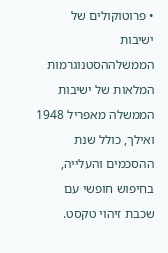• פרוטוקולים של ישיבות הממשלההסטנוגרמות המלאות של ישיבות הממשלה מאפריל 1948 ואילך, כולל שנת ההסכמים והעלייה, בחיפוש חופשי עם שכבת זיהוי טקסט.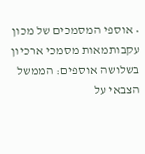• אוספי המסמכים של מכון עקבותמאות מסמכי ארכיון בשלושה אוספים: הממשל הצבאי על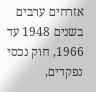אזרחים ערבים בשנים 1948 עד 1966, חוק נכסי נפקדים,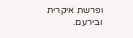ופרשת איקרית ובירעם.